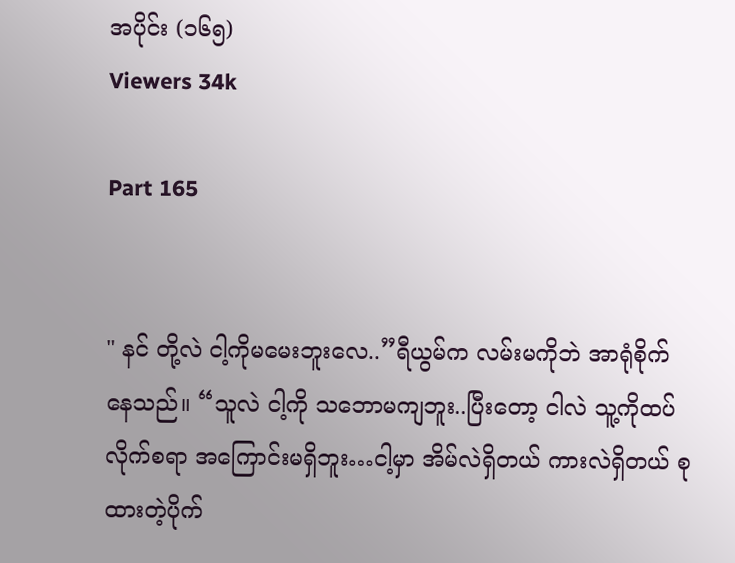အပိုင်း (၁၆၅)
Viewers 34k

Part 165


" နင် တို့လဲ ငါ့ကိုမမေးဘူးလေ..”ရီယွမ်က လမ်းမကိုဘဲ အာရုံစိုက်နေသည်။ “သူလဲ ငါ့ကို သဘောမကျဘူး..ပြီးတော့ ငါလဲ သူ့ကိုထပ်လိုက်စရာ အကြောင်းမရှိဘူး…ငါ့မှာ အိမ်လဲရှိတယ် ကားလဲရှိတယ် စုထားတဲ့ပိုက်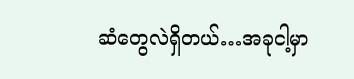ဆံတွေလဲရှိတယ်…အခုငါ့မှာ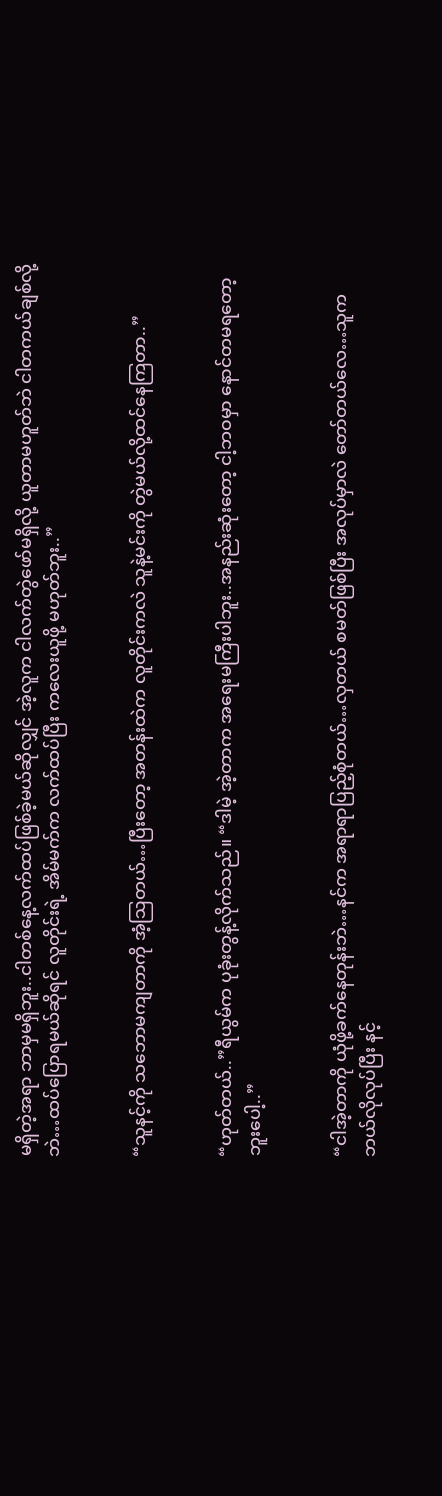မရှိတဲ့အရာ ဘာမှမရှိဘူး..ငါတစ်နေ့လက်ထပ်ဖြစ်ခဲ့မယ်ဆိုလျှင် အဲ့လူက ငါလက်တွဲဖော်မရှိလို့ ယူတာမဟူတ်ဘဲ ငါတကယ်ချစ်လို့ဘဲ…ထပ်ပြောရမယ်ဆိုရင် လူတိုင်းရဲ့ အိမ်မက်က လက်ထပ်ပြီး ကလေးယူဖို့ မဟုတ်ဘူး..”


“သူနင့်ကို သဘောမကျတာကို အံ့ဩတယ်…ပြီးတော့ အတန်းထဲက လူတိုင်းကလဲ သူနဲ့မင်းကို တွဲမယ်လို့ထင်နေကြတာ..”


“ဟုတ်တယ်..”ရီယွမ်က ပုခုံးတွန့်လိုက်သည်။ “ဒါမဲ့ အဲ့တာက အရေးမကြီးပါဘူး..အနည်းဆုံးတော့ ငါ့ဘဝမှာ နောင်တမရတော့ဘူးပေါ့..”


“ငါအဲ့တာကို ယုံဖို့ခက်နေတုန်းဘဲ…နင်က အရာရာပြည့်စုံတယ်…လှတယ် စမတ်ဖြစ်ပြီး အလုပ်မှာလဲ တော်တယ်လေ…သူက ဘယ်လိုလုပ်ပြီး နင့်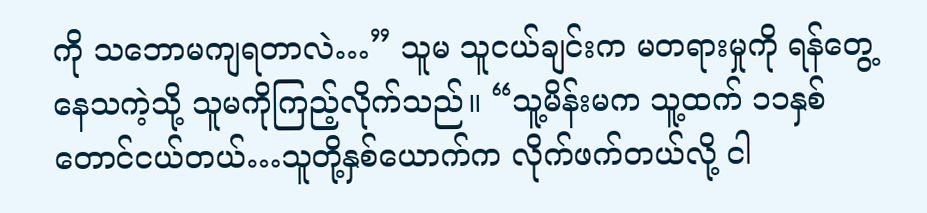ကို သဘောမကျရတာလဲ…” သူမ သူငယ်ချင်းက မတရားမှုကို ရန်တွေ့နေသကဲ့သို့ သူမကိုကြည့်လိုက်သည်။ “သူ့မိန်းမက သူ့ထက် ၁၁နှစ်တောင်ငယ်တယ်…သူတို့နှစ်ယောက်က လိုက်ဖက်တယ်လို့ ငါ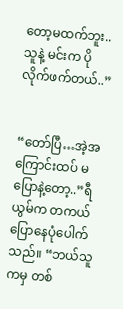တော့မထက်ဘူး..သူနဲ့ မင်းက ပိုလိုက်ဖက်တယ်..”


“တော်ပြီ…အဲ့အကြောင်းထပ် မပြောနဲ့တော့..”ရီယွမ်က တကယ်ပြောနေပုံပေါက်သည်။ “ဘယ်သူကမှ တစ်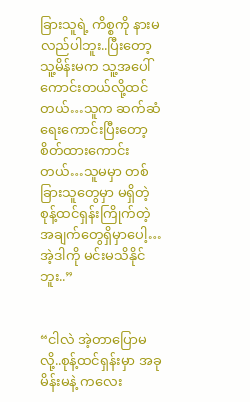ခြားသူရဲ့ ကိစ္စကို နားမလည်ပါဘူး..ပြီးတော့ သူ့မိန်းမက သူ့အပေါ်ကောင်းတယ်လို့ထင်တယ်…သူက ဆက်ဆံရေးကောင်းပြီးတော့ စိတ်ထားကောင်းတယ်…သူမမှာ တစ်ခြားသူတွေမှာ မရှိတဲ့ စုန့်ထင်ရှန်းကြိုက်တဲ့ အချက်တွေရှိမှာပေါ့…အဲ့ဒါကို မင်းမသိနိုင်ဘူး..”


“ငါလဲ အဲ့တာပြောမလို့..စုန့်ထင်ရှန်းမှာ အခု မိန်းမနဲ့ ကလေး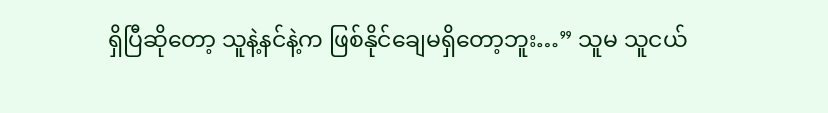ရှိပြီဆိုတော့ သူနဲ့နင်နဲ့က ဖြစ်နိုင်ချေမရှိတော့ဘူး…” သူမ သူငယ်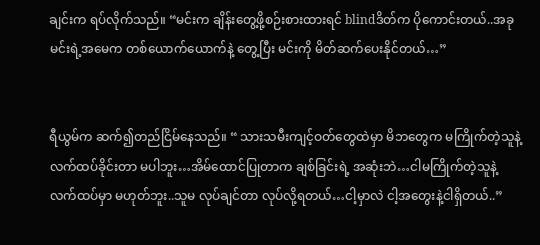ချင်းက ရပ်လိုက်သည်။ “မင်းက ချိန်းတွေ့ဖို့စဉ်းစားထားရင် blindဒိတ်က ပိုကောင်းတယ်..အခု မင်းရဲ့အမေက တစ်ယောက်ယောက်နဲ့ တွေ့ပြီး မင်းကို မိတ်ဆက်ပေးနိုင်တယ်…”


ရီယွမ်က ဆက်၍တည်ငြိမ်နေသည်။ “ သားသမီးကျင့်ဝတ်တွေထဲမှာ မိဘတွေက မကြိုက်တဲ့သူနဲ့ လက်ထပ်ခိုင်းတာ မပါဘူး…အိမ်ထောင်ပြုတာက ချစ်ခြင်းရဲ့ အဆုံးဘဲ…ငါမကြိုက်တဲ့သူနဲ့ လက်ထပ်မှာ မဟုတ်ဘူး..သူမ လုပ်ချင်တာ လုပ်လို့ရတယ်…ငါ့မှာလဲ ငါ့အတွေးနဲ့ငါရှိတယ်..”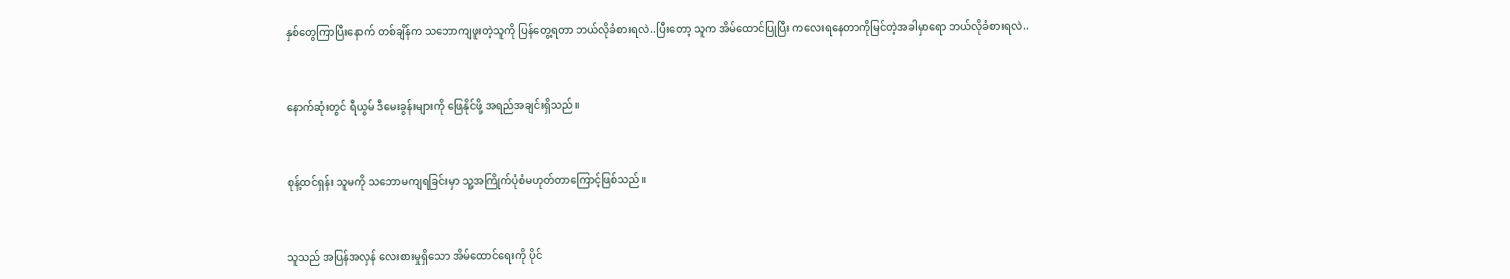နှစ်တွေကြာပြီးနောက် တစ်ချိန်က သဘောကျဖူးတဲ့သူကို ပြန်တွေ့ရတာ ဘယ်လိုခံစားရလဲ..ပြီးတော့ သူက အိမ်ထောင်ပြုပြီး ကလေးရနေတာကိုမြင်တဲ့အခါမှာရော ဘယ်လိုခံစားရလဲ..


နောက်ဆုံးတွင် ရီယွမ် ဒီမေးခွန်းများကို ဖြေနိုင်ဖို့ အရည်အချင်းရှိသည်။


စုန့်ထင်ရှန်း သူမကို သဘောမကျရခြင်းမှာ သူ့အကြိုက်ပုံစံမဟုတ်တာကြောင့်ဖြစ်သည်။


သူသည် အပြန်အလှန် လေးစားမှုရှိသော အိမ်ထောင်ရေးကို ပိုင်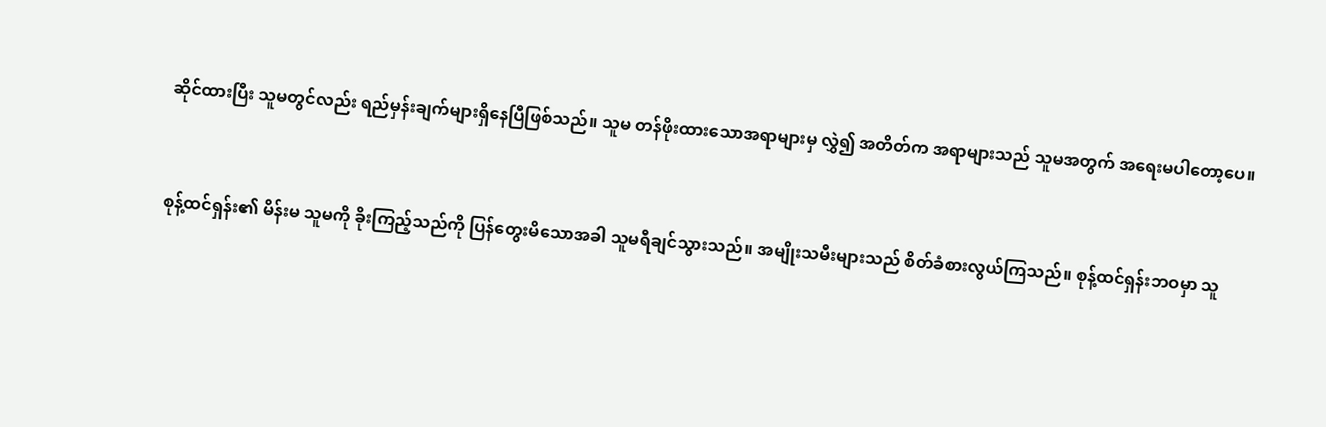ဆိုင်ထားပြီး သူမတွင်လည်း ရည်မှန်းချက်များရှိနေပြီဖြစ်သည်။ သူမ တန်ဖိုးထားသောအရာများမှ လွှဲ၍ အတိတ်က အရာများသည် သူမအတွက် အရေးမပါတော့ပေ။


စုန့်ထင်ရှန်း၏ မိန်းမ သူမကို ခိုးကြည့်သည်ကို ပြန်တွေးမိသောအခါ သူမရီချင်သွားသည်။ အမျိုးသမီးများသည် စိတ်ခံစားလွယ်ကြသည်။ စုန့်ထင်ရှန်းဘဝမှာ သူ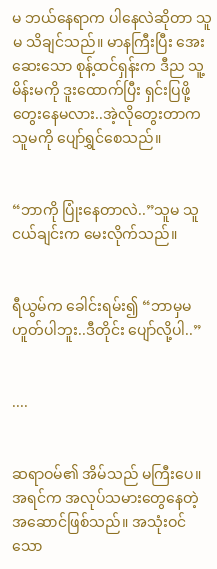မ ဘယ်နေရာက ပါနေလဲဆိုတာ သူမ သိချင်သည်။ မာနကြီးပြီး အေးဆေးသော စုန့်ထင်ရှန်းက ဒီည သူ့မိန်းမကို ဒူးထောက်ပြီး ရှင်းပြဖို့ တွေးနေမလား..အဲ့လိုတွေးတာက သူမကို ပျော်ရွှင်စေသည်။


“ဘာကို ပြုံးနေတာလဲ..”သူမ သူငယ်ချင်းက မေးလိုက်သည်။


ရီယွမ်က ခေါင်းရမ်း၍ “ဘာမှမဟူတ်ပါဘူး..ဒီတိုင်း ပျော်လို့ပါ..”


....


ဆရာဝမ်၏ အိမ်သည် မကြီးပေ။ အရင်က အလုပ်သမားတွေနေတဲ့ အဆောင်ဖြစ်သည်။ အသုံးဝင်သော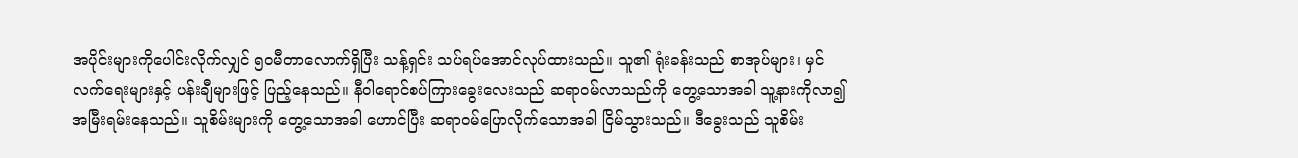အပိုင်းများကိုပေါင်းလိုက်လျှင် ၅၀မီတာလောက်ရှိပြီး သန့်ရှင်း သပ်ရပ်အောင်လုပ်ထားသည်။ သူ၏ ရုံးခန်းသည် စာအုပ်များ၊ မှင်လက်ရေးများနှင့် ပန်းချီများဖြင့် ပြည့်နေသည်။ နီဝါရောင်စပ်ကြားခွေးလေးသည် ဆရာဝမ်လာသည်ကို တွေ့သောအခါ သူ့နားကိုလာ၍ အမြီးရမ်းနေသည်။ သူစိမ်းများကို တွေ့သောအခါ ဟောင်ပြီး ဆရာဝမ်ပြောလိုက်သောအခါ ငြိမ်သွားသည်။ ဒီခွေးသည် သူစိမ်း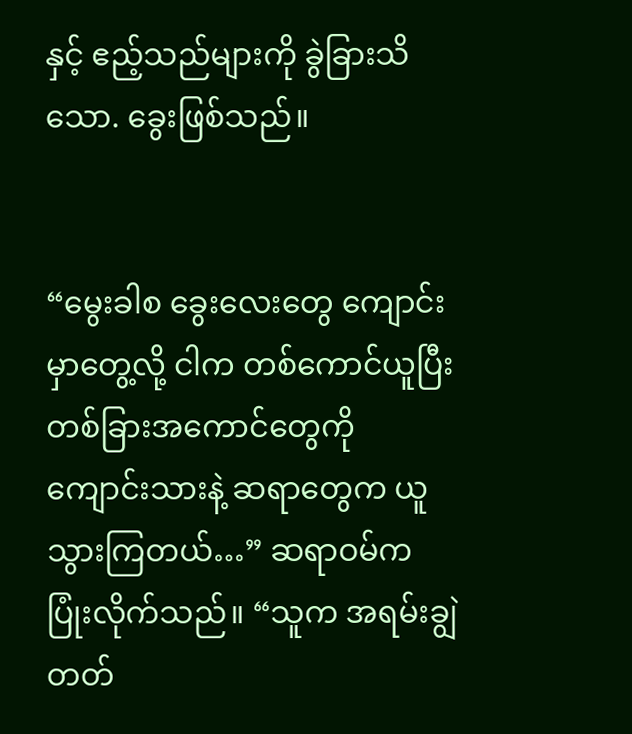နှင့် ဧည့်သည်များကို ခွဲခြားသိသော. ခွေးဖြစ်သည်။


“မွေးခါစ ခွေးလေးတွေ ကျောင်းမှာတွေ့လို့ ငါက တစ်ကောင်ယူပြီး တစ်ခြားအကောင်တွေကို ကျောင်းသားနဲ့ ဆရာတွေက ယူသွားကြတယ်…” ဆရာဝမ်က ပြုံးလိုက်သည်။ “သူက အရမ်းချွဲတတ်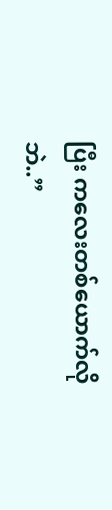ပြီး ကလေးတစ်ယောက်လိုဘဲ..”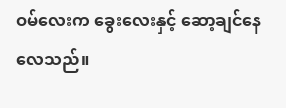ဝမ်လေးက ခွေးလေးနှင့် ဆော့ချင်နေလေသည်။